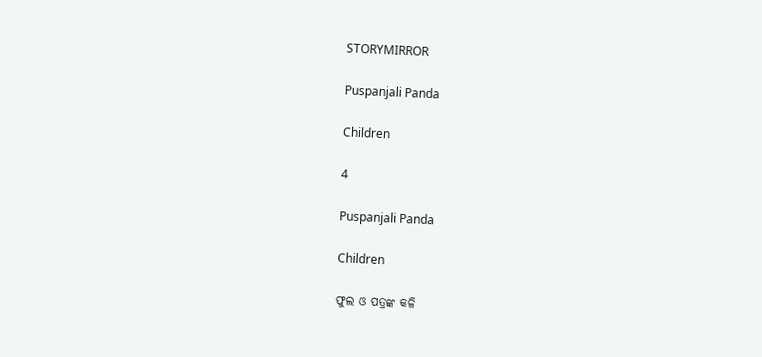STORYMIRROR

Puspanjali Panda

Children

4

Puspanjali Panda

Children

ଫୁଲ ଓ ପତ୍ରଙ୍କ କଳି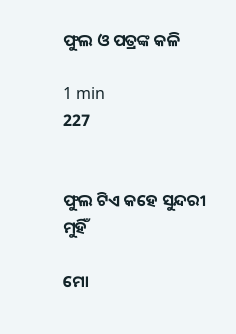ଫୁଲ ଓ ପତ୍ରଙ୍କ କଳି

1 min
227


ଫୁଲ ଟିଏ କହେ ସୁନ୍ଦରୀ ମୁହିଁ

ମୋ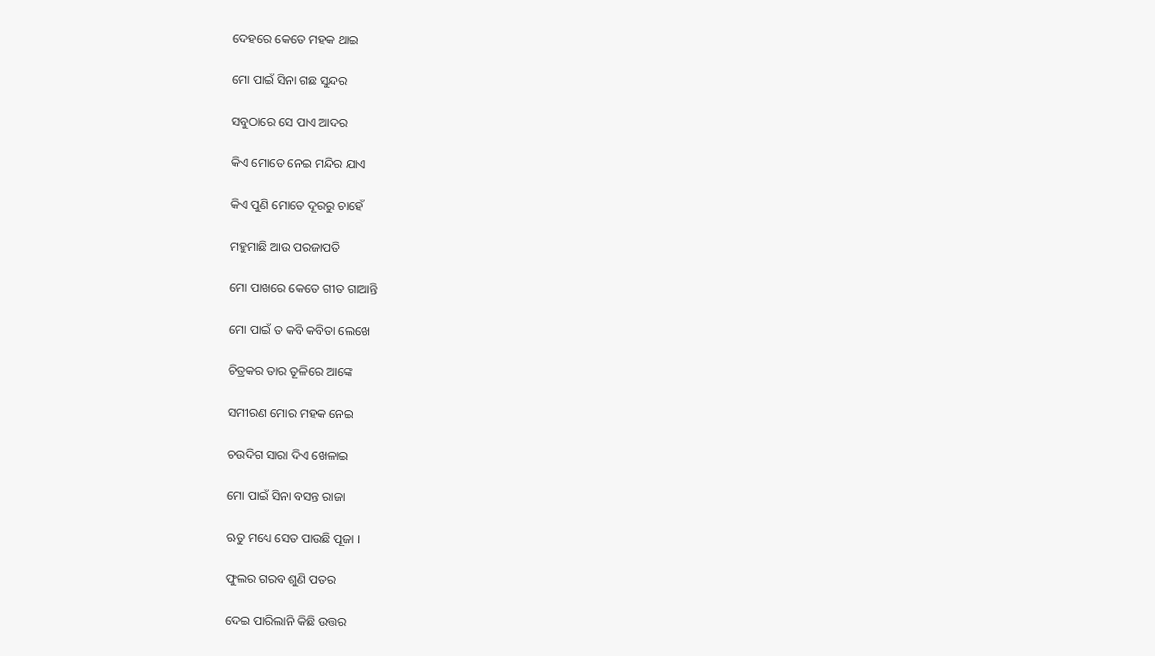ଦେହରେ କେତେ ମହକ ଥାଇ

ମୋ ପାଇଁ ସିନା ଗଛ ସୁନ୍ଦର

ସବୁଠାରେ ସେ ପାଏ ଆଦର

କିଏ ମୋତେ ନେଇ ମନ୍ଦିର ଯାଏ

କିଏ ପୁଣି ମୋତେ ଦୂରରୁ ଚାହେଁ

ମହୁମାଛି ଆଉ ପରଜାପତି

ମୋ ପାଖରେ କେତେ ଗୀତ ଗାଆନ୍ତି

ମୋ ପାଇଁ ତ କବି କବିତା ଲେଖେ

ଚିତ୍ରକର ତାର ତୂଳିରେ ଆଙ୍କେ

ସମୀରଣ ମୋର ମହକ ନେଇ

ଚଉଦିଗ ସାରା ଦିଏ ଖେଳାଇ

ମୋ ପାଇଁ ସିନା ବସନ୍ତ ରାଜା

ଋତୁ ମଧ୍ୟେ ସେତ ପାଉଛି ପୂଜା ।

ଫୁଲର ଗରବ ଶୁଣି ପତର

ଦେଇ ପାରିଲାନି କିଛି ଉତ୍ତର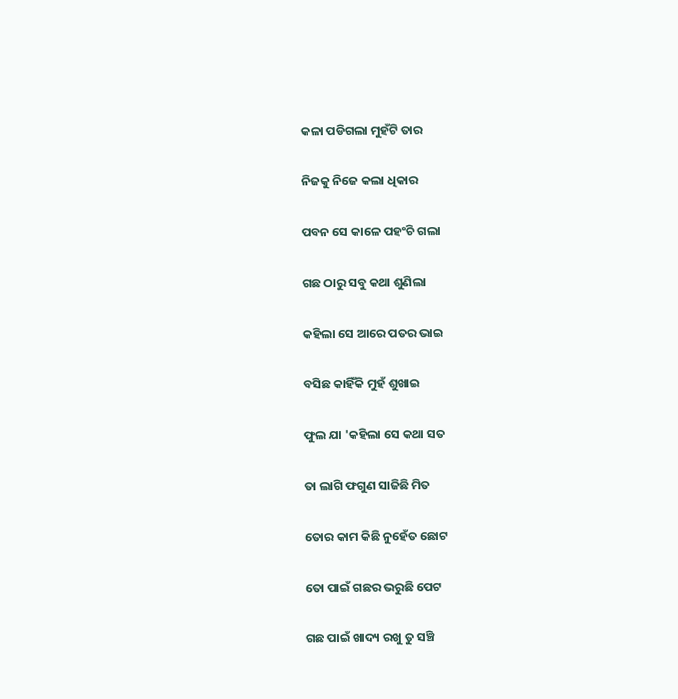କଳା ପଡିଗଲା ମୁହଁଟି ତାର

ନିଜକୁ ନିଜେ କଲା ଧିକାର

ପବନ ସେ କାଳେ ପହଂଚି ଗଲା

ଗଛ ଠାରୁ ସବୁ କଥା ଶୁଣିଲା

କହିଲା ସେ ଆରେ ପତର ଭାଇ

ବସିଛ କାହିଁକି ମୁହଁ ଶୁଖାଇ

ଫୁଲ ଯା 'କହିଲା ସେ କଥା ସତ

ତା ଲାଗି ଫଗୁଣ ସାଜିଛି ମିତ

ତୋର କାମ କିଛି ନୁହେଁତ ଛୋଟ

ତୋ ପାଇଁ ଗଛର ଭରୁଛି ପେଟ

ଗଛ ପାଇଁ ଖାଦ୍ୟ ରଖୁ ତୁ ସଞ୍ଚି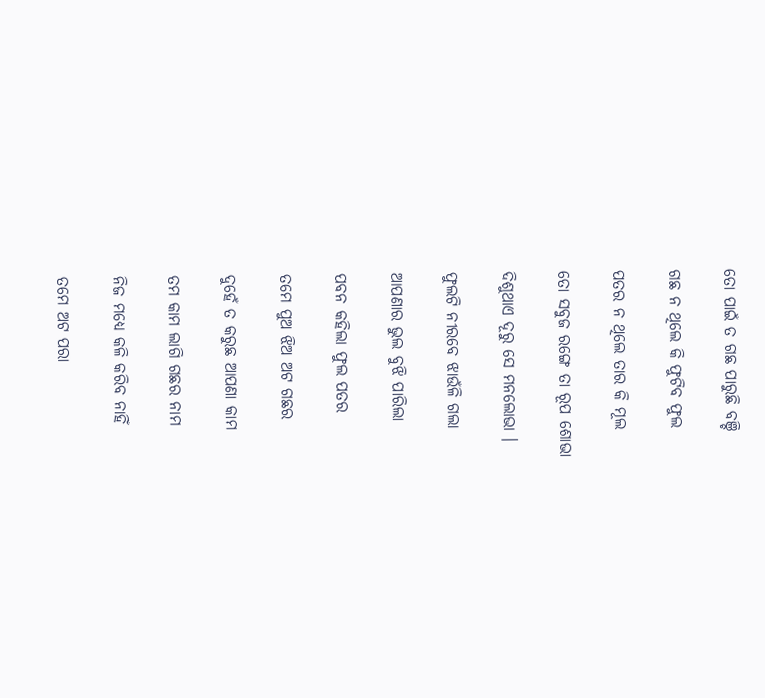ତୋ ପାଇଁ ତ ଗଛ ପାରୁଛି ବଞ୍ଚି

ଗଛ ନ ଥିଲେ କି ଫୁଟିବ ଫୁଲ

ପତର ନ ଥିଲେ ତାର କି ମୂଲ

ତୋ ସବୁଜ ରଙ୍ଗେ ତା ରୂପ ଶୋଭା

ଦିଶୁଥାଏ ଦୂରୁ ସେ ମନଲୋଭା ।

ଫୁଲଟି ନୀରବେ ଝାଉଁଳି ଗଲା

ଆପଣାର ଭୁଲ ବୁଝି ପାରିଲା

ପବନ କହିଲା ଫୁଲ ପତର

ତମେ ପୁଅ ଝିଅ ଅଟ ଗଛର

ଦୁହେଁ ତ କରୁଛ ଆପଣା କାମ

ତମ କାମ ଲାଗି ଗଛର ନାମ

ନିଜ ମଧ୍ୟେ କଳି କରିବ ନାହିଁ

ତମେ ଅଟ ପରା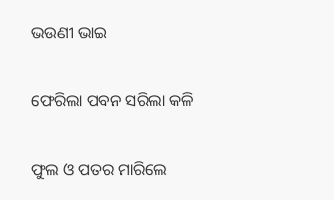ଭଉଣୀ ଭାଇ

ଫେରିଲା ପବନ ସରିଲା କଳି

ଫୁଲ ଓ ପତର ମାରିଲେ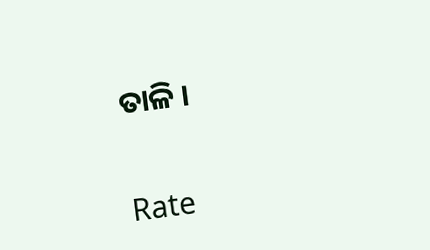ତାଳି ।


Rate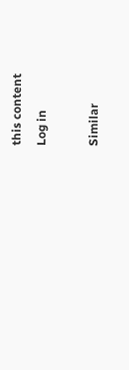this content
Log in

Similar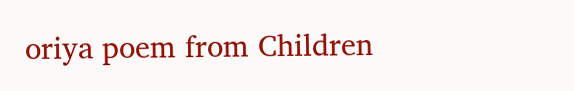oriya poem from Children